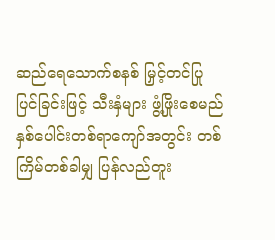ဆည်ရေသောက်စနစ် မြှင့်တင်ပြုပြင်ခြင်းဖြင့် သီးနှံများ ဖွံ့ဖြိုးစေမည်
နှစ်ပေါင်းတစ်ရာကျော်အတွင်း တစ်ကြိမ်တစ်ခါမျှ ပြန်လည်တူး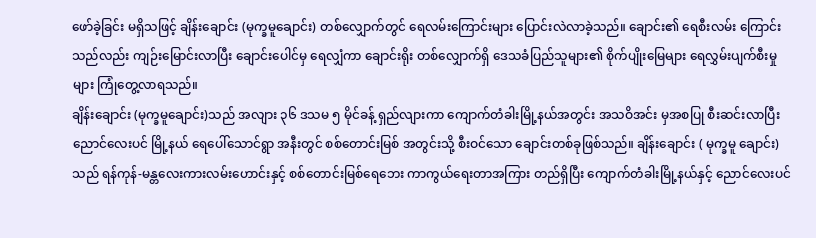ဖော်ခဲ့ခြင်း မရှိသဖြင့် ချိန်းချောင်း (မုက္ခမူချောင်း) တစ်လျှောက်တွင် ရေလမ်းကြောင်းများ ပြောင်းလဲလာခဲ့သည်။ ချောင်း၏ ရေစီးလမ်း ကြောင်းသည်လည်း ကျဉ်းမြောင်းလာပြီး ချောင်းပေါင်မှ ရေလျှံကာ ချောင်းရိုး တစ်လျှောက်ရှိ ဒေသခံပြည်သူများ၏ စိုက်ပျိုးမြေများ ရေလွှမ်းပျက်စီးမှုများ ကြုံတွေ့လာရသည်။
ချိန်းချောင်း (မုက္ခမူချောင်း)သည် အလျား ၃၆ ဒသမ ၅ မိုင်ခန့် ရှည်လျားကာ ကျောက်တံခါးမြို့နယ်အတွင်း အသဝိအင်း မှအစပြု စီးဆင်းလာပြီး ညောင်လေးပင် မြို့နယ် ရေပေါ်သောင်ရွာ အနီးတွင် စစ်တောင်းမြစ် အတွင်းသို့ စီးဝင်သော ချောင်းတစ်ခုဖြစ်သည်။ ချိန်းချောင်း ( မုက္ခမူ ချောင်း) သည် ရန်ကုန်-မန္တလေးကားလမ်းဟောင်းနှင့် စစ်တောင်းမြစ်ရေဘေး ကာကွယ်ရေးတာအကြား တည်ရှိပြီး ကျောက်တံခါးမြို့နယ်နှင့် ညောင်လေးပင်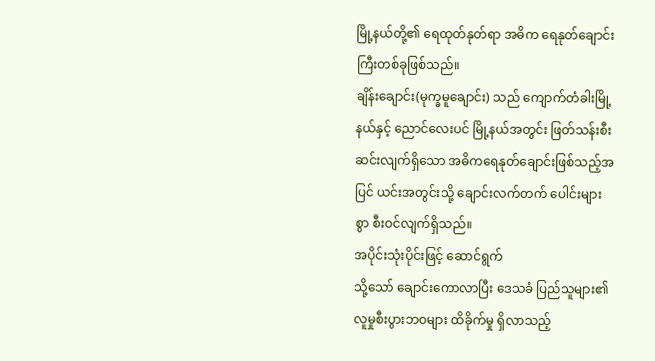မြို့နယ်တို့၏ ရေထုတ်နုတ်ရာ အဓိက ရေနုတ်ချောင်းကြီးတစ်ခုဖြစ်သည်။
ချိန်းချောင်း(မုက္ခမူချောင်း) သည် ကျောက်တံခါးမြို့နယ်နှင့် ညောင်လေးပင် မြို့နယ်အတွင်း ဖြတ်သန်းစီးဆင်းလျက်ရှိသော အဓိကရေနုတ်ချောင်းဖြစ်သည့်အပြင် ယင်းအတွင်းသို့ ချောင်းလက်တက် ပေါင်းများ စွာ စီးဝင်လျက်ရှိသည်။
အပိုင်းသုံးပိုင်းဖြင့် ဆောင်ရွက်
သို့သော် ချောင်းကောလာပြီး ဒေသခံ ပြည်သူများ၏ လူမှုစီးပွားဘဝများ ထိခိုက်မှု ရှိလာသည့်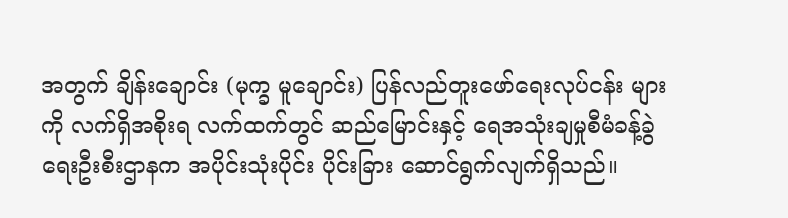အတွက် ချိန်းချောင်း (မုက္ခ မူချောင်း) ပြန်လည်တူးဖော်ရေးလုပ်ငန်း များကို လက်ရှိအစိုးရ လက်ထက်တွင် ဆည်မြောင်းနှင့် ရေအသုံးချမှုစီမံခန့်ခွဲရေးဦးစီးဌာနက အပိုင်းသုံးပိုင်း ပိုင်းခြား ဆောင်ရွက်လျက်ရှိသည်။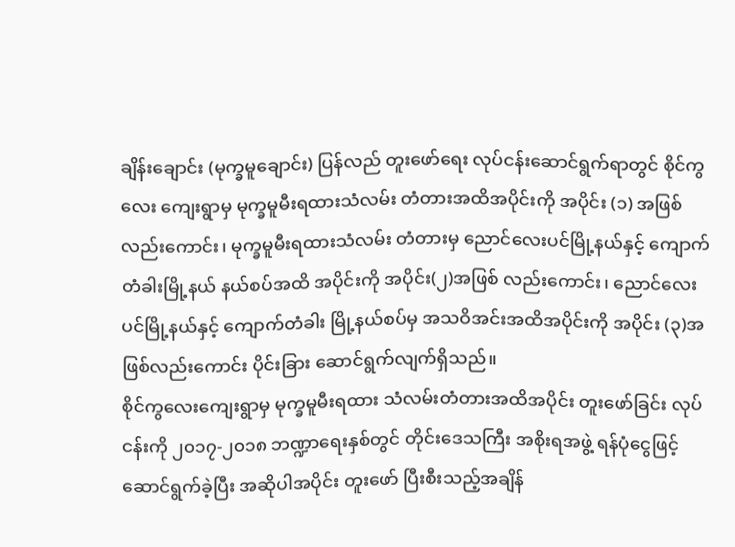ချိန်းချောင်း (မုက္ခမူချောင်း) ပြန်လည် တူးဖော်ရေး လုပ်ငန်းဆောင်ရွက်ရာတွင် စိုင်ကွလေး ကျေးရွာမှ မုက္ခမူမီးရထားသံလမ်း တံတားအထိအပိုင်းကို အပိုင်း (၁) အဖြစ် လည်းကောင်း၊ မုက္ခမူမီးရထားသံလမ်း တံတားမှ ညောင်လေးပင်မြို့နယ်နှင့် ကျောက်တံခါးမြို့နယ် နယ်စပ်အထိ အပိုင်းကို အပိုင်း(၂)အဖြစ် လည်းကောင်း၊ ညောင်လေးပင်မြို့နယ်နှင့် ကျောက်တံခါး မြို့နယ်စပ်မှ အသဝိအင်းအထိအပိုင်းကို အပိုင်း (၃)အဖြစ်လည်းကောင်း ပိုင်းခြား ဆောင်ရွက်လျက်ရှိသည်။
စိုင်ကွလေးကျေးရွာမှ မုက္ခမူမီးရထား သံလမ်းတံတားအထိအပိုင်း တူးဖော်ခြင်း လုပ်ငန်းကို ၂၀၁၇-၂၀၁၈ ဘဏ္ဍာရေးနှစ်တွင် တိုင်းဒေသကြီး အစိုးရအဖွဲ့ ရန်ပုံငွေဖြင့် ဆောင်ရွက်ခဲ့ပြီး အဆိုပါအပိုင်း တူးဖော် ပြီးစီးသည့်အချိန်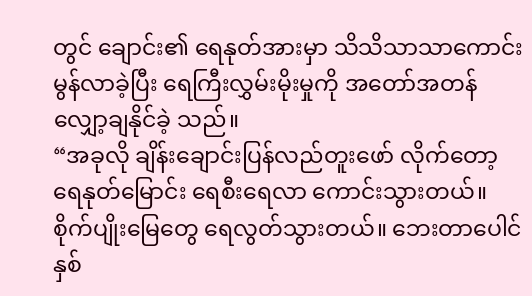တွင် ချောင်း၏ ရေနုတ်အားမှာ သိသိသာသာကောင်းမွန်လာခဲ့ပြီး ရေကြီးလွှမ်းမိုးမှုကို အတော်အတန် လျှော့ချနိုင်ခဲ့ သည်။
“အခုလို ချိန်းချောင်းပြန်လည်တူးဖော် လိုက်တော့ ရေနုတ်မြောင်း ရေစီးရေလာ ကောင်းသွားတယ်။ စိုက်ပျိုးမြေတွေ ရေလွတ်သွားတယ်။ ဘေးတာပေါင်နှစ်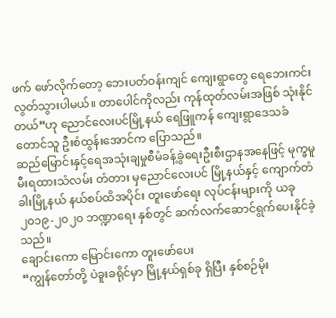ဖက် ဖော်လိုက်တော့ ဘေးပတ်ဝန်းကျင် ကျေးရွာတွေ ရေဘေးကင်းလွတ်သွားပါမယ်။ တာပေါင်ကိုလည်း ကုန်ထုတ်လမ်းအဖြစ် သုံးနိုင် တယ်”ဟု ညောင်လေးပင်မြို့နယ် ရေဖြူကန် ကျေးရွာဒေသခံတောင်သူ ဦးစံထွန်းအောင်က ပြောသည်။
ဆည်မြောင်းနှင့်ရေအသုံးချမှုစီမံခန့်ခွဲရေးဦးစီးဌာနအနေဖြင့် မုက္ခမူမီးရထားသံလမ်း တံတား မှညောင်လေးပင် မြို့နယ်နှင့် ကျောက်တံခါးမြို့နယ် နယ်စပ်ထိအပိုင်း တူးဖော်ရေး လုပ်ငန်းများကို ယခု ၂၀၁၉-၂၀၂၀ ဘဏ္ဍာရေး နှစ်တွင် ဆက်လက်ဆောင်ရွက်ပေးနိုင်ခဲ့သည်။
ချောင်းကော မြောင်းကော တူးဖော်ပေး
“ကျွန်တော်တို့ ပဲခူးခရိုင်မှာ မြို့နယ်ရှစ်ခု ရှိပြီး နှစ်စဉ်မိုး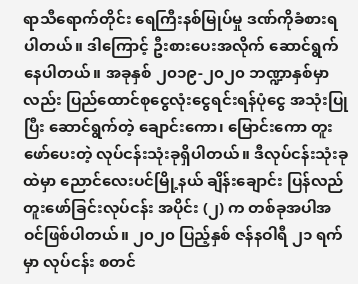ရာသီရောက်တိုင်း ရေကြီးနစ်မြုပ်မှု ဒဏ်ကိုခံစားရပါတယ်။ ဒါကြောင့် ဦးစားပေးအလိုက် ဆောင်ရွက်နေပါတယ်။ အခုနှစ် ၂၀၁၉-၂၀၂၀ ဘဏ္ဍာနှစ်မှာလည်း ပြည်ထောင်စုငွေလုံးငွေရင်းရန်ပုံငွေ အသုံးပြု ပြီး ဆောင်ရွက်တဲ့ ချောင်းကော၊ မြောင်းကော တူးဖော်ပေးတဲ့ လုပ်ငန်းသုံးခုရှိပါတယ်။ ဒီလုပ်ငန်းသုံးခုထဲမှာ ညောင်လေးပင်မြို့နယ် ချိန်းချောင်း ပြန်လည်တူးဖော်ခြင်းလုပ်ငန်း အပိုင်း (၂) က တစ်ခုအပါအဝင်ဖြစ်ပါတယ်။ ၂၀၂၀ ပြည့်နှစ် ဇန်နဝါရီ ၂၁ ရက်မှာ လုပ်ငန်း စတင်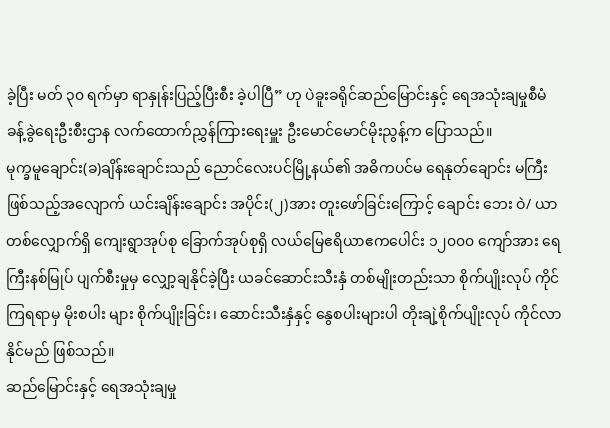ခဲ့ပြီး မတ် ၃၀ ရက်မှာ ရာနှုန်းပြည့်ပြီးစီး ခဲ့ပါပြီ” ဟု ပဲခူးခရိုင်ဆည်မြောင်းနှင့် ရေအသုံးချမှုစီမံခန့်ခွဲရေးဦးစီးဌာန လက်ထောက်ညွှန်ကြားရေးမှူး ဦးမောင်မောင်မိုးညွန့်က ပြောသည်။
မုက္ခမူချောင်း(ခ)ချိန်းချောင်းသည် ညောင်လေးပင်မြို့နယ်၏ အဓိကပင်မ ရေနုတ်ချောင်း မကြီးဖြစ်သည့်အလျောက် ယင်းချိန်းချောင်း အပိုင်း(၂)အား တူးဖော်ခြင်းကြောင့် ချောင်း ဘေး ဝဲ/ ယာ တစ်လျှောက်ရှိ ကျေးရွာအုပ်စု ခြောက်အုပ်စုရှိ လယ်မြေဧရိယာဧကပေါင်း ၁၂၀၀၀ ကျော်အား ရေကြီးနစ်မြုပ် ပျက်စီးမှုမှ လျှော့ချနိုင်ခဲ့ပြီး ယခင်ဆောင်းသီးနှံ တစ်မျိုးတည်းသာ စိုက်ပျိုးလုပ် ကိုင်ကြရရာမှ မိုးစပါး များ စိုက်ပျိုးခြင်း၊ ဆောင်းသီးနှံနှင့် နွေစပါးများပါ တိုးချဲ့စိုက်ပျိုးလုပ် ကိုင်လာနိုင်မည် ဖြစ်သည်။
ဆည်မြောင်းနှင့် ရေအသုံးချမှု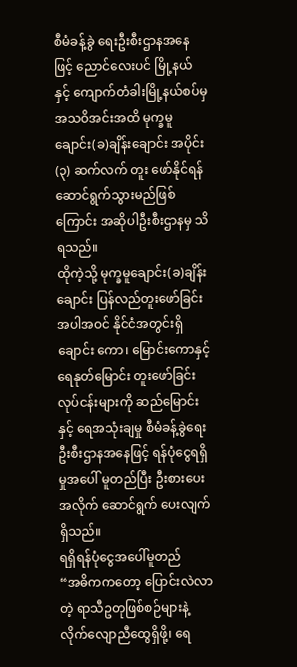စီမံခန့်ခွဲ ရေးဦးစီးဌာနအနေဖြင့် ညောင်လေးပင် မြို့နယ်နှင့် ကျောက်တံခါးမြို့နယ်စပ်မှ အသဝိအင်းအထိ မုက္ခမူချောင်း(ခ)ချိန်းချောင်း အပိုင်း (၃) ဆက်လက် တူး ဖော်နိုင်ရန် ဆောင်ရွက်သွားမည်ဖြစ်ကြောင်း အဆိုပါဦးစီးဌာနမှ သိရသည်။
ထိုကဲ့သို့ မုက္ခမူချောင်း(ခ)ချိန်းချောင်း ပြန်လည်တူးဖော်ခြင်းအပါအဝင် နိုင်ငံအတွင်းရှိ ချောင်း ကော၊ မြောင်းကောနှင့် ရေနုတ်မြောင်း တူးဖော်ခြင်းလုပ်ငန်းများကို ဆည်မြောင်းနှင့် ရေအသုံးချမှု စီမံခန့်ခွဲရေးဦးစီးဌာနအနေဖြင့် ရန်ပုံငွေရရှိမှုအပေါ် မူတည်ပြီး ဦးစားပေးအလိုက် ဆောင်ရွက် ပေးလျက်ရှိသည်။
ရရှိရန်ပုံငွေအပေါ်မူတည်
“အဓိကကတော့ ပြောင်းလဲလာတဲ့ ရာသီဥတုဖြစ်စဉ်များနဲ့ လိုက်လျောညီထွေရှိဖို့၊ ရေ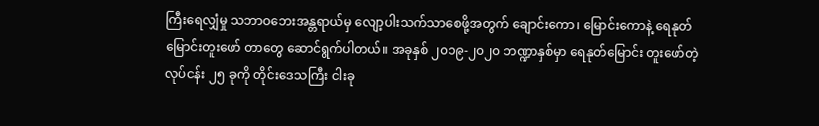ကြီးရေလျှံမှု သဘာဝဘေးအန္တရာယ်မှ လျော့ပါးသက်သာစေဖို့အတွက် ချောင်းကော၊ မြောင်းကောနဲ့ ရေနုတ်မြောင်းတူးဖော် တာတွေ ဆောင်ရွက်ပါတယ်။ အခုနှစ် ၂၀၁၉-၂၀၂၀ ဘဏ္ဍာနှစ်မှာ ရေနုတ်မြောင်း တူးဖော်တဲ့ လုပ်ငန်း ၂၅ ခုကို တိုင်းဒေသကြီး ငါးခု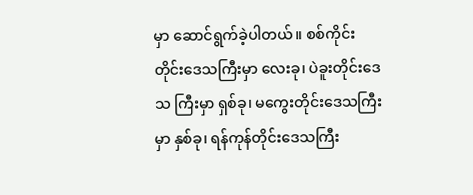မှာ ဆောင်ရွက်ခဲ့ပါတယ်။ စစ်ကိုင်း တိုင်းဒေသကြီးမှာ လေးခု၊ ပဲခူးတိုင်းဒေသ ကြီးမှာ ရှစ်ခု၊ မကွေးတိုင်းဒေသကြီးမှာ နှစ်ခု၊ ရန်ကုန်တိုင်းဒေသကြီး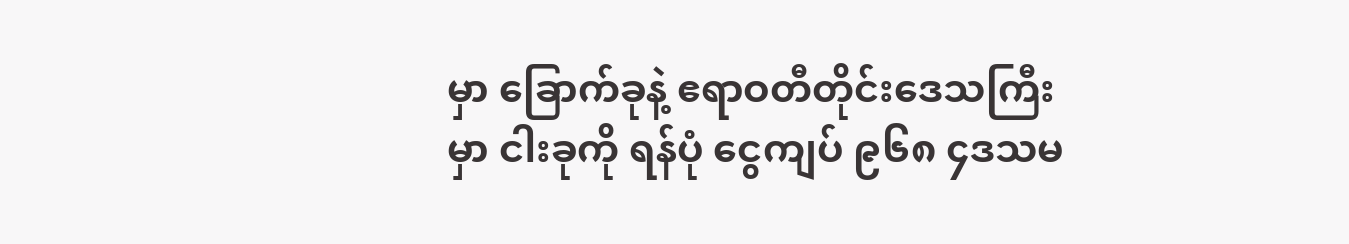မှာ ခြောက်ခုနဲ့ ဧရာဝတီတိုင်းဒေသကြီးမှာ ငါးခုကို ရန်ပုံ ငွေကျပ် ၉၆၈ ၄ဒသမ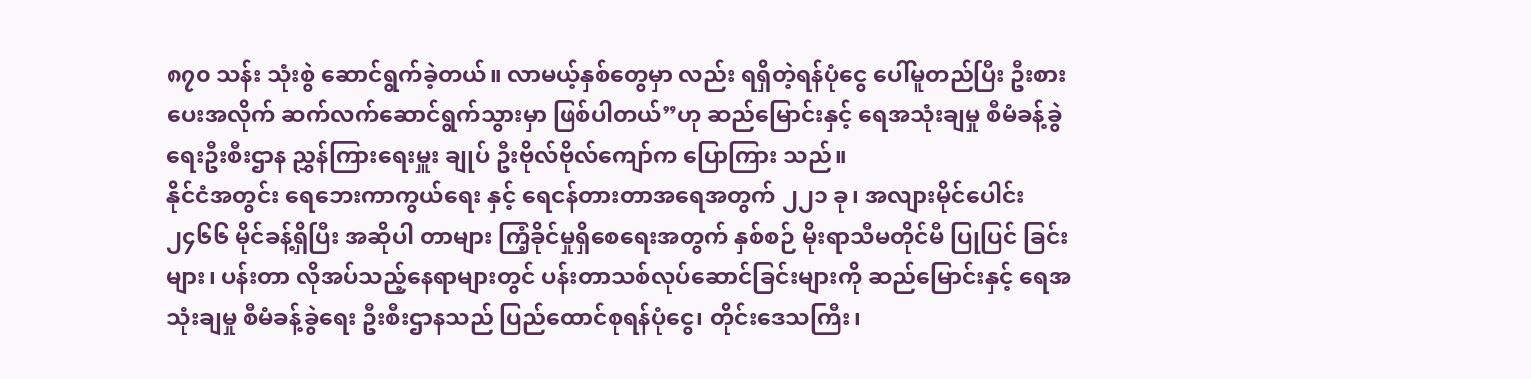၈၇၀ သန်း သုံးစွဲ ဆောင်ရွက်ခဲ့တယ်။ လာမယ့်နှစ်တွေမှာ လည်း ရရှိတဲ့ရန်ပုံငွေ ပေါ်မူတည်ပြီး ဦးစား ပေးအလိုက် ဆက်လက်ဆောင်ရွက်သွားမှာ ဖြစ်ပါတယ်”ဟု ဆည်မြောင်းနှင့် ရေအသုံးချမှု စီမံခန့်ခွဲရေးဦးစီးဌာန ညွှန်ကြားရေးမှူး ချုပ် ဦးဗိုလ်ဗိုလ်ကျော်က ပြောကြား သည်။
နိုင်ငံအတွင်း ရေဘေးကာကွယ်ရေး နှင့် ရေငန်တားတာအရေအတွက် ၂၂၁ ခု၊ အလျားမိုင်ပေါင်း ၂၄၆၆ မိုင်ခန့်ရှိပြီး အဆိုပါ တာများ ကြံ့ခိုင်မှုရှိစေရေးအတွက် နှစ်စဉ် မိုးရာသီမတိုင်မီ ပြုပြင် ခြင်းများ၊ ပန်းတာ လိုအပ်သည့်နေရာများတွင် ပန်းတာသစ်လုပ်ဆောင်ခြင်းများကို ဆည်မြောင်းနှင့် ရေအသုံးချမှု စီမံခန့်ခွဲရေး ဦးစီးဌာနသည် ပြည်ထောင်စုရန်ပုံငွေ၊ တိုင်းဒေသကြီး၊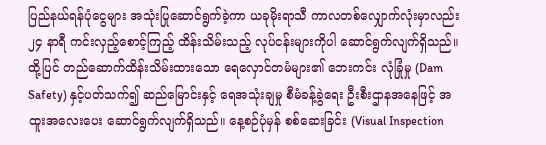ပြည်နယ်ရန်ပုံငွေများ အသုံးပြုဆောင်ရွက်ခဲ့ကာ ယခုမိုးရာသီ ကာလတစ်လျှောက်လုံးမှာလည်း ၂၄ နာရီ ကင်းလှည့်စောင့်ကြည့် ထိန်းသိမ်းသည့် လုပ်ငန်းများကိုပါ ဆောင်ရွက်လျက်ရှိသည်။
ထို့ပြင် တည်ဆောက်ထိန်းသိမ်းထားသော ရေလှောင်တမံများ၏ ဘေးကင်း လုံခြုံမှု (Dam Safety) နှင့်ပတ်သက်၍ ဆည်မြောင်းနှင့် ရေအသုံးချမှု စီမံခန့်ခွဲရေး ဦးစီးဌာနအနေဖြင့် အထူးအလေးပေး ဆောင်ရွက်လျက်ရှိသည်။ နေ့စဉ်ပုံမှန် စစ်ဆေးခြင်း (Visual Inspection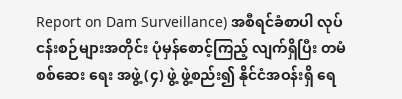Report on Dam Surveillance) အစီရင်ခံစာပါ လုပ်ငန်းစဉ်များအတိုင်း ပုံမှန်စောင့်ကြည့် လျက်ရှိပြီး တမံစစ်ဆေး ရေး အဖွဲ့ (၄) ဖွဲ့ ဖွဲ့စည်း၍ နိုင်ငံအဝန်းရှိ ရေ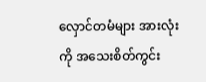လှောင်တမံများ အားလုံးကို အသေးစိတ်ကွင်း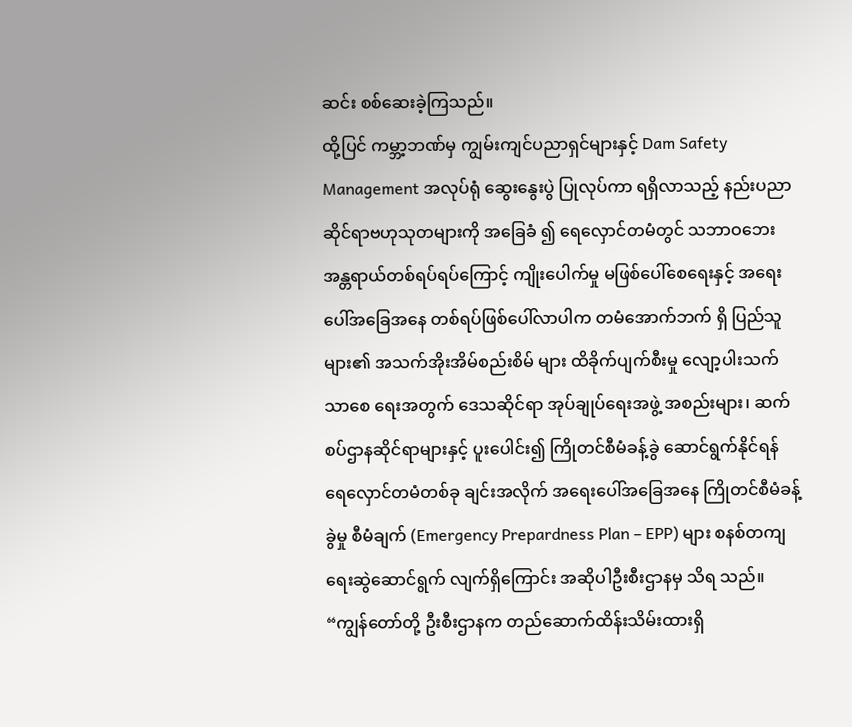ဆင်း စစ်ဆေးခဲ့ကြသည်။
ထို့ပြင် ကမ္ဘာ့ဘဏ်မှ ကျွမ်းကျင်ပညာရှင်များနှင့် Dam Safety Management အလုပ်ရုံ ဆွေးနွေးပွဲ ပြုလုပ်ကာ ရရှိလာသည့် နည်းပညာဆိုင်ရာဗဟုသုတများကို အခြေခံ ၍ ရေလှောင်တမံတွင် သဘာဝဘေး အန္တရာယ်တစ်ရပ်ရပ်ကြောင့် ကျိုးပေါက်မှု မဖြစ်ပေါ်စေရေးနှင့် အရေးပေါ်အခြေအနေ တစ်ရပ်ဖြစ်ပေါ်လာပါက တမံအောက်ဘက် ရှိ ပြည်သူများ၏ အသက်အိုးအိမ်စည်းစိမ် များ ထိခိုက်ပျက်စီးမှု လျော့ပါးသက်သာစေ ရေးအတွက် ဒေသဆိုင်ရာ အုပ်ချုပ်ရေးအဖွဲ့ အစည်းများ၊ ဆက်စပ်ဌာနဆိုင်ရာများနှင့် ပူးပေါင်း၍ ကြိုတင်စီမံခန့်ခွဲ ဆောင်ရွက်နိုင်ရန် ရေလှောင်တမံတစ်ခု ချင်းအလိုက် အရေးပေါ်အခြေအနေ ကြိုတင်စီမံခန့်ခွဲမှု စီမံချက် (Emergency Prepardness Plan – EPP) များ စနစ်တကျရေးဆွဲဆောင်ရွက် လျက်ရှိကြောင်း အဆိုပါဦးစီးဌာနမှ သိရ သည်။
“ကျွန်တော်တို့ ဦးစီးဌာနက တည်ဆောက်ထိန်းသိမ်းထားရှိ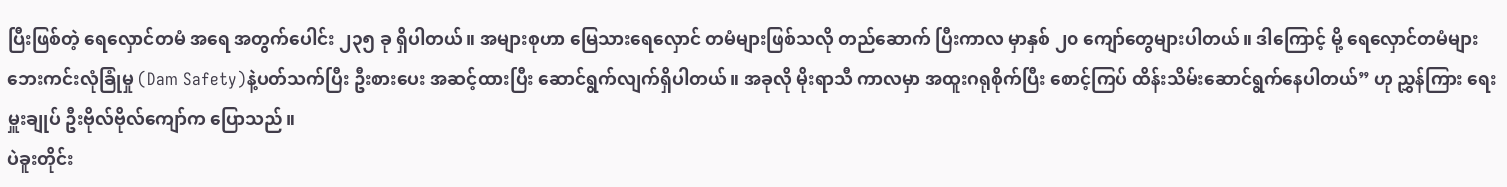ပြီးဖြစ်တဲ့ ရေလှောင်တမံ အရေ အတွက်ပေါင်း ၂၃၅ ခု ရှိပါတယ်။ အများစုဟာ မြေသားရေလှောင် တမံများဖြစ်သလို တည်ဆောက် ပြီးကာလ မှာနှစ် ၂၀ ကျော်တွေများပါတယ်။ ဒါကြောင့် မို့ ရေလှောင်တမံများ ဘေးကင်းလုံခြုံမှု (Dam Safety)နဲ့ပတ်သက်ပြီး ဦးစားပေး အဆင့်ထားပြီး ဆောင်ရွက်လျက်ရှိပါတယ်။ အခုလို မိုးရာသီ ကာလမှာ အထူးဂရုစိုက်ပြီး စောင့်ကြပ် ထိန်းသိမ်းဆောင်ရွက်နေပါတယ်” ဟု ညွှန်ကြား ရေး မှူးချုပ် ဦးဗိုလ်ဗိုလ်ကျော်က ပြောသည်။
ပဲခူးတိုင်း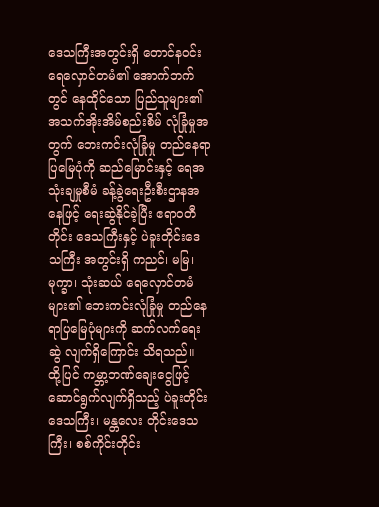ဒေသကြီးအတွင်းရှိ တောင်နဝင်း ရေလှောင်တမံ၏ အောက်ဘက်တွင် နေထိုင်သော ပြည်သူများ၏ အသက်အိုးအိမ်စည်းစိမ် လုံခြုံမှုအတွက် ဘေးကင်းလုံခြုံမှု တည်နေရာ ပြမြေပုံကို ဆည်မြောင်းနှင့် ရေအသုံးချမှုစီမံ ခန့်ခွဲရေးဦးစီးဌာနအနေဖြင့် ရေးဆွဲနိုင်ခဲ့ပြီး ဧရာဝတီတိုင်း ဒေသကြီးနှင့် ပဲခူးတိုင်းဒေသကြီး အတွင်းရှိ ကညင်၊ မမြ၊ မုက္ခာ၊ သုံးဆယ် ရေလှောင်တမံများ၏ ဘေးကင်းလုံခြုံမှု တည်နေရာပြမြေပုံများကို ဆက်လက်ရေးဆွဲ လျက်ရှိကြောင်း သိရသည်။
ထို့ပြင် ကမ္ဘာ့ဘဏ်ချေးငွေဖြင့် ဆောင်ရွက်လျက်ရှိသည့် ပဲခူးတိုင်းဒေသကြီး၊ မန္တလေး တိုင်းဒေသ ကြီး၊ စစ်ကိုင်းတိုင်း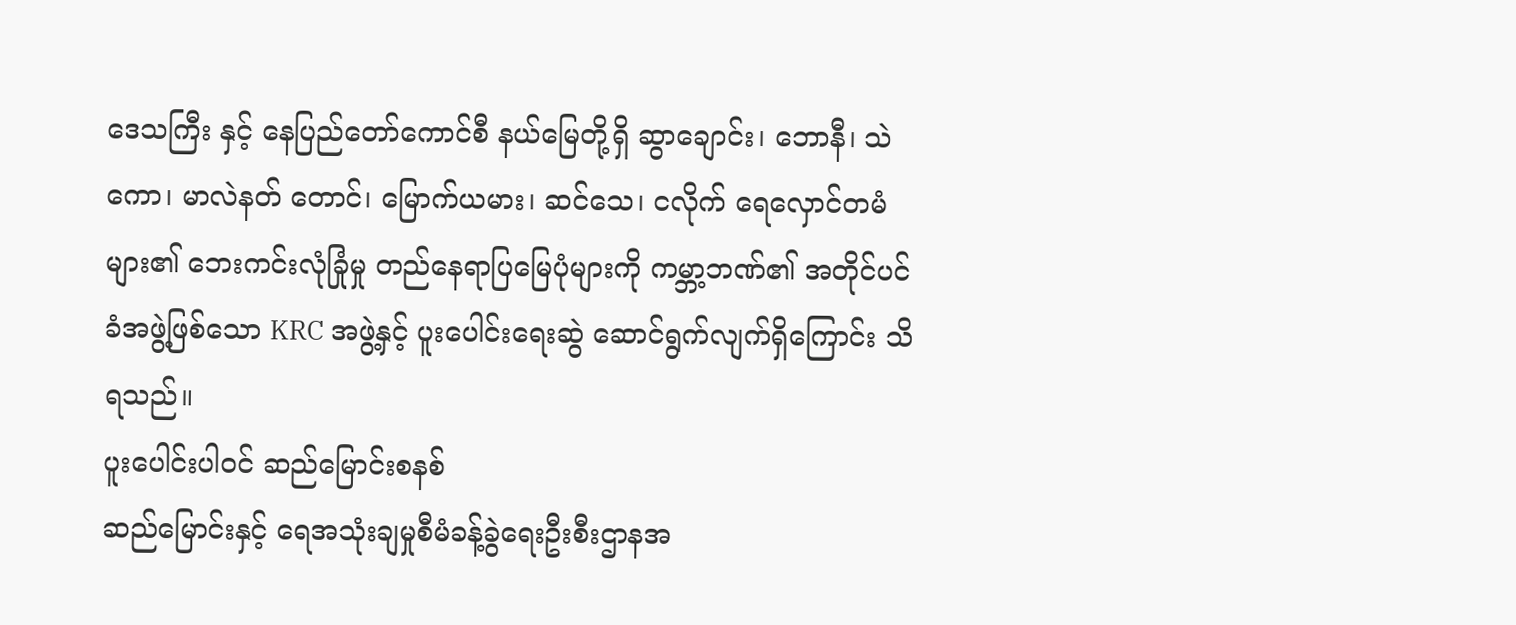ဒေသကြီး နှင့် နေပြည်တော်ကောင်စီ နယ်မြေတို့ရှိ ဆွာချောင်း၊ ဘောနီ၊ သဲကော၊ မာလဲနတ် တောင်၊ မြောက်ယမား၊ ဆင်သေ၊ ငလိုက် ရေလှောင်တမံများ၏ ဘေးကင်းလုံခြုံမှု တည်နေရာပြမြေပုံများကို ကမ္ဘာ့ဘဏ်၏ အတိုင်ပင်ခံအဖွဲ့ဖြစ်သော KRC အဖွဲ့နှင့် ပူးပေါင်းရေးဆွဲ ဆောင်ရွက်လျက်ရှိကြောင်း သိရသည်။
ပူးပေါင်းပါဝင် ဆည်မြောင်းစနစ်
ဆည်မြောင်းနှင့် ရေအသုံးချမှုစီမံခန့်ခွဲရေးဦးစီးဌာနအ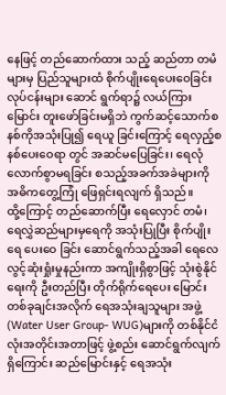နေဖြင့် တည်ဆောက်ထား သည့် ဆည်တာ တမံ များမှ ပြည်သူများထံ စိုက်ပျိုးရေပေးဝေခြင်းလုပ်ငန်းများ ဆောင် ရွက်ရာ၌ လယ်ကြားမြောင်း တူးဖော်ခြင်းမရှိဘဲ ကွက်ဆင့်သောက်စနစ်ကိုအသုံးပြု၍ ရေယူ ခြင်းကြောင့် ရေလှည့်စနစ်ပေးဝေရာ တွင် အဆင်မပြေခြင်း၊ ရေလုံလောက်စွာမရခြင်း စသည့်အခက်အခဲများကို အဓိကတွေ့ကြုံ ဖြေရှင်းရလျက် ရှိသည်။
ထို့ကြောင့် တည်ဆောက်ပြီး ရေလှောင် တမံ၊ ရေလွှဲဆည်များမှရေကို အသုံးပြုပြီး စိုက်ပျိုးရေ ပေးဝေ ခြင်း ဆောင်ရွက်သည့်အခါ ရေလေလွင့်ဆုံးရှုံးမှုနည်းကာ အကျိုးရှိစွာဖြင့် သုံးစွဲနိုင်ရေးကို ဦးတည်ပြီး တိုက်ရိုက်ရေပေး မြောင်း တစ်ခုချင်းအလိုက် ရေအသုံးချသူများ အဖွဲ့ (Water User Group- WUG)များကို တစ်နိုင်ငံလုံးအတိုင်းအတာဖြင့် ဖွဲ့စည်း ဆောင်ရွက်လျက်ရှိကြောင်း ဆည်မြောင်းနှင့် ရေအသုံး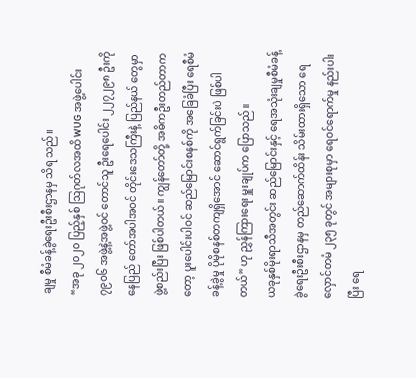ချမှု စီမံခန့်ခွဲရေးဦးစီးဌာနမှ သိရ သည်။
“အခု ၂၀၂၀ ပြည့်နှစ် ဩဂုတ်လအထိ WUG အဖွဲ့ပေါင်း ၇၉၀၆ အဖွဲ့နဲ့အဖွဲ့ဝင် တောင်သူ ဦးရေပေါင်း ၂၂၇၂၉၈ ဦးကို နေပြည် တော်အပါအဝင် တိုင်းဒေသကြီးနဲ့ ပြည်နယ် တွေမှာ ဖွဲ့စည်းပြီး ဖြစ်ပါတယ်။ ကျွန်တော်တို့ အဓိကဦးတည်တာကတော့ ပူးပေါင်းပါဝင် ဆည်မြောင်းစနစ်ကို အခြေခံပြီး ရေစီမံခန့်ခွဲမှု ပိုမိုစနစ်တကျရှိအောင် ဆောင်ရွက်ခြင်းပဲ ဖြစ်ပါတယ်” ဟု ညွှန်ကြားရေး မှူးချုပ်က ပြောသည်။
ယခုနှစ်မိုးရာသီအတွင်း ဆည်မြောင်းနှင့် ရေအသုံးချမှုစီမံခန့်ခွဲရေးဦးစီးဌာနမှ တည်ဆောက်ထိန်း သိမ်းထားရှိသော ရေလှောင်တမံ ၂၃၅ ခုတွင် အများစုမှာ ရေဝင်ရောက်မှု နည်းပါးပြီး ရေ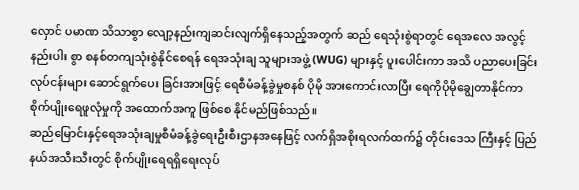လှောင် ပမာဏ သိသာစွာ လျော့နည်းကျဆင်းလျက်ရှိနေသည့်အတွက် ဆည် ရေသုံးစွဲရာတွင် ရေအလေ အလွင့်နည်းပါး စွာ စနစ်တကျသုံးစွဲနိုင်စေရန် ရေအသုံးချ သူများအဖွဲ့ (WUG) များနှင့် ပူးပေါင်းကာ အသိ ပညာပေးခြင်းလုပ်ငန်းများ ဆောင်ရွက်ပေး ခြင်းအားဖြင့် ရေစီမံခန့်ခွဲမှုစနစ် ပိုမို အားကောင်းလာပြီး ရေကိုပိုမိုချွေတာနိုင်ကာ စိုက်ပျိုးရေဖူလုံမှုကို အထောက်အကူ ဖြစ်စေ နိုင်မည်ဖြစ်သည်။
ဆည်မြောင်းနှင့်ရေအသုံးချမှုစီမံခန့်ခွဲရေးဦးစီးဌာနအနေဖြင့် လက်ရှိအစိုးရလက်ထက်၌ တိုင်းဒေသ ကြီးနှင့် ပြည်နယ်အသီးသီးတွင် စိုက်ပျိုးရေရရှိရေးလုပ်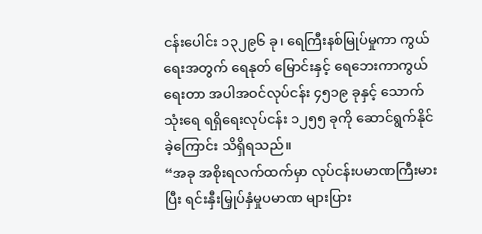ငန်းပေါင်း ၁၃၂၉၆ ခု၊ ရေကြီးနစ်မြုပ်မှုကာ ကွယ်ရေးအတွက် ရေနုတ် မြောင်းနှင့် ရေဘေးကာကွယ်ရေးတာ အပါအဝင်လုပ်ငန်း ၄၅၁၉ ခုနှင့် သောက်သုံးရေ ရရှိရေးလုပ်ငန်း ၁၂၅၅ ခုကို ဆောင်ရွက်နိုင်ခဲ့ကြောင်း သိရှိရသည်။
“အခု အစိုးရလက်ထက်မှာ လုပ်ငန်းပမာဏကြီးမားပြီး ရင်းနှီးမြှုပ်နှံမှုပမာဏ များပြား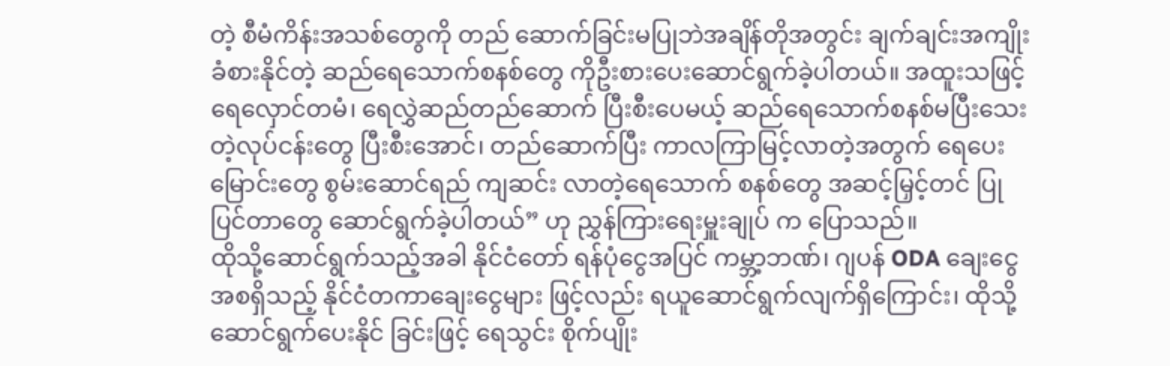တဲ့ စီမံကိန်းအသစ်တွေကို တည် ဆောက်ခြင်းမပြုဘဲအချိန်တိုအတွင်း ချက်ချင်းအကျိုးခံစားနိုင်တဲ့ ဆည်ရေသောက်စနစ်တွေ ကိုဦးစားပေးဆောင်ရွက်ခဲ့ပါတယ်။ အထူးသဖြင့် ရေလှောင်တမံ၊ ရေလွှဲဆည်တည်ဆောက် ပြီးစီးပေမယ့် ဆည်ရေသောက်စနစ်မပြီးသေး တဲ့လုပ်ငန်းတွေ ပြီးစီးအောင်၊ တည်ဆောက်ပြီး ကာလကြာမြင့်လာတဲ့အတွက် ရေပေးမြောင်းတွေ စွမ်းဆောင်ရည် ကျဆင်း လာတဲ့ရေသောက် စနစ်တွေ အဆင့်မြှင့်တင် ပြုပြင်တာတွေ ဆောင်ရွက်ခဲ့ပါတယ်” ဟု ညွှန်ကြားရေးမှူးချုပ် က ပြောသည်။
ထိုသို့ဆောင်ရွက်သည့်အခါ နိုင်ငံတော် ရန်ပုံငွေအပြင် ကမ္ဘာ့ဘဏ်၊ ဂျပန် ODA ချေးငွေ အစရှိသည့် နိုင်ငံတကာချေးငွေများ ဖြင့်လည်း ရယူဆောင်ရွက်လျက်ရှိကြောင်း၊ ထိုသို့ ဆောင်ရွက်ပေးနိုင် ခြင်းဖြင့် ရေသွင်း စိုက်ပျိုး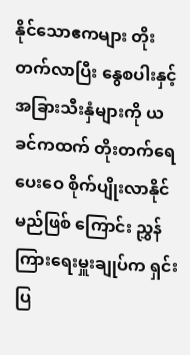နိုင်သောဧကများ တိုးတက်လာပြီး နွေစပါးနှင့် အခြားသီးနှံများကို ယခင်ကထက် တိုးတက်ရေပေးဝေ စိုက်ပျိုးလာနိုင်မည်ဖြစ် ကြောင်း ညွှန်ကြားရေးမှူးချုပ်က ရှင်းပြ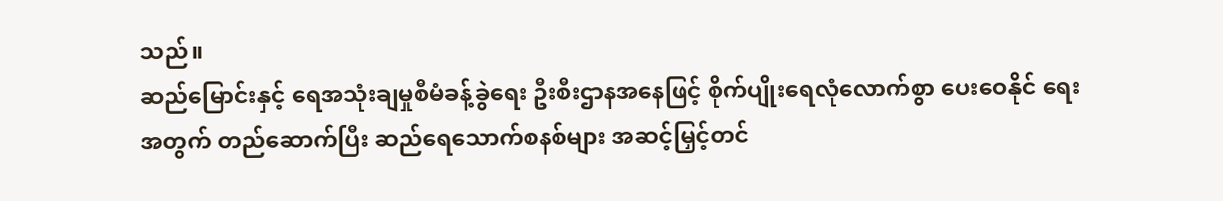သည်။
ဆည်မြောင်းနှင့် ရေအသုံးချမှုစီမံခန့်ခွဲရေး ဦးစီးဌာနအနေဖြင့် စိုက်ပျိုးရေလုံလောက်စွာ ပေးဝေနိုင် ရေးအတွက် တည်ဆောက်ပြီး ဆည်ရေသောက်စနစ်များ အဆင့်မြှင့်တင်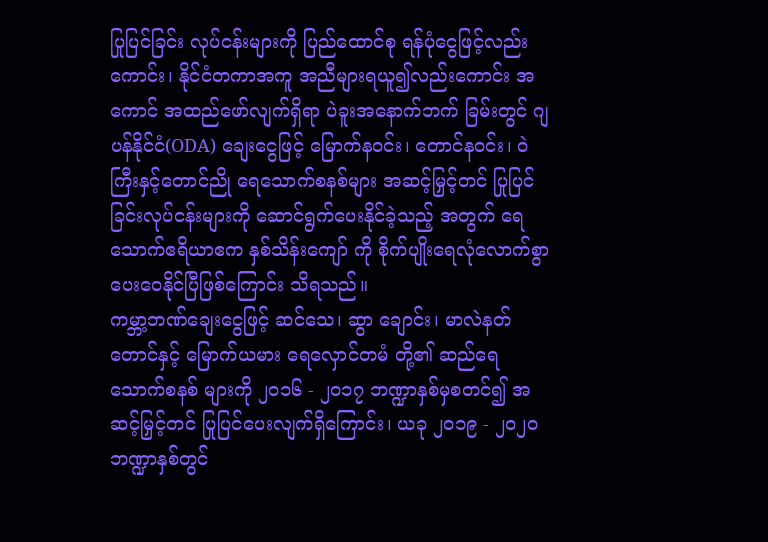ပြုပြင်ခြင်း လုပ်ငန်းများကို ပြည်ထောင်စု ရန်ပုံငွေဖြင့်လည်းကောင်း၊ နိုင်ငံတကာအကူ အညီများရယူ၍လည်းကောင်း အကောင် အထည်ဖော်လျက်ရှိရာ ပဲခူးအနောက်ဘက် ခြမ်းတွင် ဂျပန်နိုင်ငံ(ODA) ချေးငွေဖြင့် မြောက်နဝင်း၊ တောင်နဝင်း၊ ဝဲကြီးနှင့်တောင်ညို ရေသောက်စနစ်များ အဆင့်မြှင့်တင် ပြုပြင် ခြင်းလုပ်ငန်းများကို ဆောင်ရွက်ပေးနိုင်ခဲ့သည့် အတွက် ရေသောက်ဧရိယာဧက နှစ်သိန်းကျော် ကို စိုက်ပျိုးရေလုံလောက်စွာ ပေးဝေနိုင်ပြီဖြစ်ကြောင်း သိရသည်။
ကမ္ဘာ့ဘဏ်ချေးငွေဖြင့် ဆင်သေ၊ ဆွာ ချောင်း၊ မာလဲနတ်တောင်နှင့် မြောက်ယမား ရေလှောင်တမံ တို့၏ ဆည်ရေသောက်စနစ် များကို ၂၀၁၆ - ၂၀၁၇ ဘဏ္ဍာနှစ်မှစတင်၍ အဆင့်မြှင့်တင် ပြုပြင်ပေးလျက်ရှိကြောင်း၊ ယခု ၂၀၁၉ - ၂၀၂၀ ဘဏ္ဍာနှစ်တွင်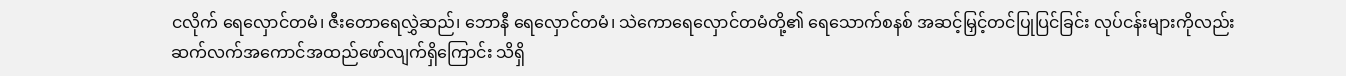ငလိုက် ရေလှောင်တမံ၊ ဇီးတောရေလွှဲဆည်၊ ဘောနီ ရေလှောင်တမံ၊ သဲကောရေလှောင်တမံတို့၏ ရေသောက်စနစ် အဆင့်မြှင့်တင်ပြုပြင်ခြင်း လုပ်ငန်းများကိုလည်း ဆက်လက်အကောင်အထည်ဖော်လျက်ရှိကြောင်း သိရှိ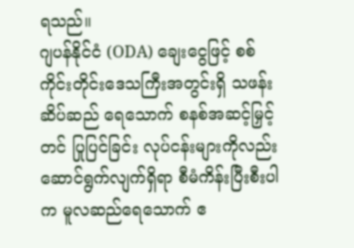ရသည်။
ဂျပန်နိုင်ငံ (ODA) ချေးငွေဖြင့် စစ်ကိုင်းတိုင်းဒေသကြီးအတွင်းရှိ သဖန်းဆိပ်ဆည် ရေသောက် စနစ်အဆင့်မြှင့်တင် ပြုပြင်ခြင်း လုပ်ငန်းများကိုလည်း ဆောင်ရွက်လျက်ရှိရာ စီမံကိန်းပြီးစီးပါက မူလဆည်ရေသောက် ဧ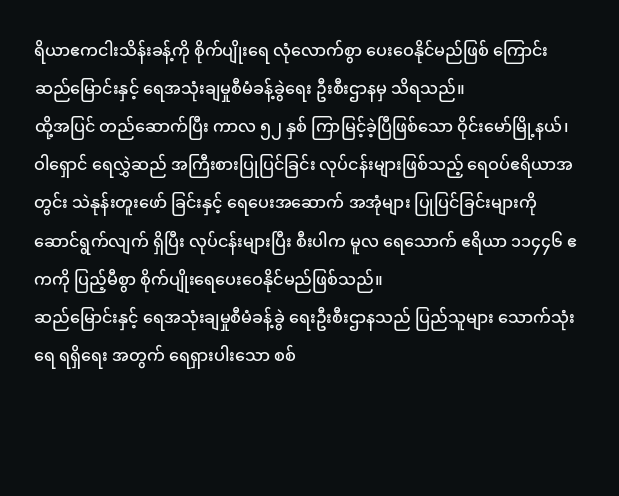ရိယာဧကငါးသိန်းခန့်ကို စိုက်ပျိုးရေ လုံလောက်စွာ ပေးဝေနိုင်မည်ဖြစ် ကြောင်း ဆည်မြောင်းနှင့် ရေအသုံးချမှုစီမံခန့်ခွဲရေး ဦးစီးဌာနမှ သိရသည်။
ထို့အပြင် တည်ဆောက်ပြီး ကာလ ၅၂ နှစ် ကြာမြင့်ခဲ့ပြီဖြစ်သော ဝိုင်းမော်မြို့နယ်၊ ဝါရှောင် ရေလွှဲဆည် အကြီးစားပြုပြင်ခြင်း လုပ်ငန်းများဖြစ်သည့် ရေဝပ်ဧရိယာအတွင်း သဲနုန်းတူးဖော် ခြင်းနှင့် ရေပေးအဆောက် အအုံများ ပြုပြင်ခြင်းများကို ဆောင်ရွက်လျက် ရှိပြီး လုပ်ငန်းများပြီး စီးပါက မူလ ရေသောက် ဧရိယာ ၁၁၄၄၆ ဧကကို ပြည့်မီစွာ စိုက်ပျိုးရေပေးဝေနိုင်မည်ဖြစ်သည်။
ဆည်မြောင်းနှင့် ရေအသုံးချမှုစီမံခန့်ခွဲ ရေးဦးစီးဌာနသည် ပြည်သူများ သောက်သုံး ရေ ရရှိရေး အတွက် ရေရှားပါးသော စစ်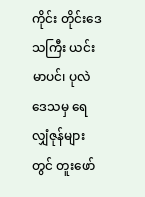ကိုင်း တိုင်းဒေသကြီး ယင်းမာပင်၊ ပုလဲဒေသမှ ရေလျှံဇုန်များတွင် တူးဖော်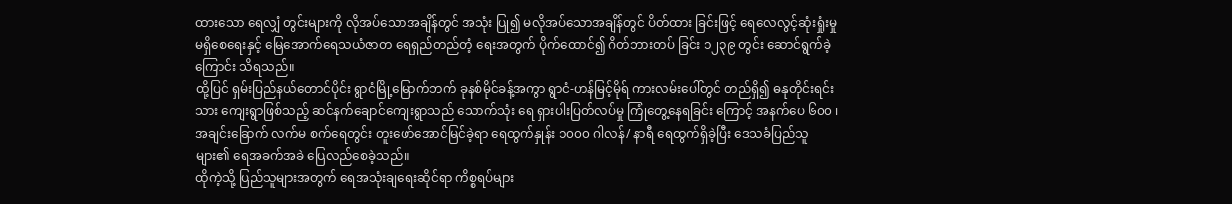ထားသော ရေလျှံ တွင်းများကို လိုအပ်သောအချိန်တွင် အသုံး ပြု၍ မလိုအပ်သောအချိန်တွင် ပိတ်ထား ခြင်းဖြင့် ရေလေလွင့်ဆုံးရှုံးမှု မရှိစေရေးနှင့် မြေအောက်ရေသယံဇာတ ရေရှည်တည်တံ့ ရေးအတွက် ပိုက်ထောင်၍ ဂိတ်ဘားတပ် ခြင်း ၁၂၃၉ တွင်း ဆောင်ရွက်ခဲ့ကြောင်း သိရသည်။
ထို့ပြင် ရှမ်းပြည်နယ်တောင်ပိုင်း ရွာငံမြို့မြောက်ဘက် ခုနစ်မိုင်ခန့်အကွာ ရွာငံ-ဟန်မြင့်မိုရ် ကားလမ်းပေါ်တွင် တည်ရှိ၍ ဓနုတိုင်းရင်းသား ကျေးရွာဖြစ်သည့် ဆင်နက်ချောင်ကျေးရွာသည် သောက်သုံး ရေ ရှားပါးပြတ်လပ်မှု ကြုံတွေ့နေရခြင်း ကြောင့် အနက်ပေ ၆၀၀ ၊ အချင်းခြောက် လက်မ စက်ရေတွင်း တူးဖော်အောင်မြင်ခဲ့ရာ ရေထွက်နှုန်း ၁၀၀၀ ဂါလန်/ နာရီ ရေထွက်ရှိခဲ့ပြီး ဒေသခံပြည်သူများ၏ ရေအခက်အခဲ ပြေလည်စေခဲ့သည်။
ထိုကဲ့သို့ ပြည်သူများအတွက် ရေအသုံးချရေးဆိုင်ရာ ကိစ္စရပ်များ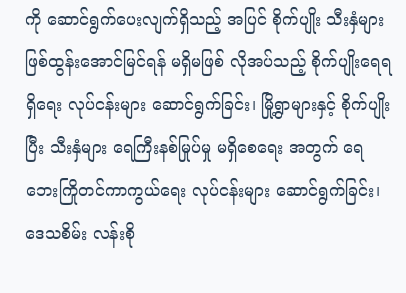ကို ဆောင်ရွက်ပေးလျက်ရှိသည့် အပြင် စိုက်ပျိုး သီးနှံများ ဖြစ်ထွန်းအောင်မြင်ရန် မရှိမဖြစ် လိုအပ်သည့် စိုက်ပျိုးရေရရှိရေး လုပ်ငန်းများ ဆောင်ရွက်ခြင်း၊ မြို့ရွာများနှင့် စိုက်ပျိုးပြီး သီးနှံများ ရေကြီးနစ်မြုပ်မှု မရှိစေရေး အတွက် ရေဘေးကြိုတင်ကာကွယ်ရေး လုပ်ငန်းများ ဆောင်ရွက်ခြင်း၊ ဒေသစိမ်း လန်းစို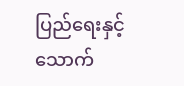ပြည်ရေးနှင့် သောက်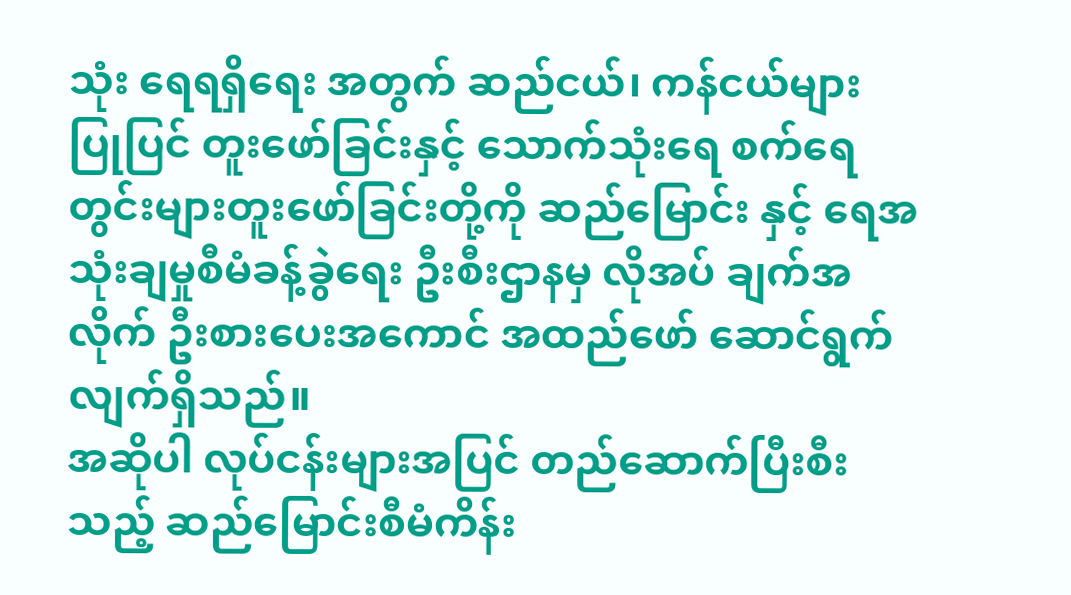သုံး ရေရရှိရေး အတွက် ဆည်ငယ်၊ ကန်ငယ်များ ပြုပြင် တူးဖော်ခြင်းနှင့် သောက်သုံးရေ စက်ရေ တွင်းများတူးဖော်ခြင်းတို့ကို ဆည်မြောင်း နှင့် ရေအသုံးချမှုစီမံခန့်ခွဲရေး ဦးစီးဌာနမှ လိုအပ် ချက်အလိုက် ဦးစားပေးအကောင် အထည်ဖော် ဆောင်ရွက်လျက်ရှိသည်။
အဆိုပါ လုပ်ငန်းများအပြင် တည်ဆောက်ပြီးစီးသည့် ဆည်မြောင်းစီမံကိန်း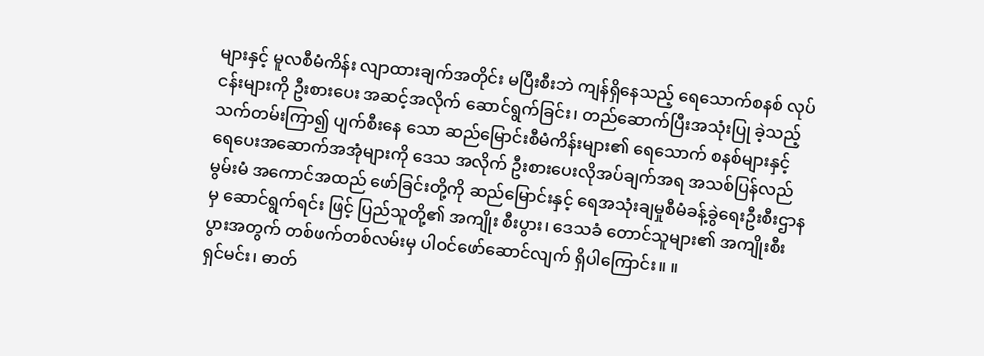များနှင့် မူလစီမံကိန်း လျာထားချက်အတိုင်း မပြီးစီးဘဲ ကျန်ရှိနေသည့် ရေသောက်စနစ် လုပ်ငန်းများကို ဦးစားပေး အဆင့်အလိုက် ဆောင်ရွက်ခြင်း၊ တည်ဆောက်ပြီးအသုံးပြု ခဲ့သည့် သက်တမ်းကြာ၍ ပျက်စီးနေ သော ဆည်မြောင်းစီမံကိန်းများ၏ ရေသောက် စနစ်များနှင့် ရေပေးအဆောက်အအုံများကို ဒေသ အလိုက် ဦးစားပေးလိုအပ်ချက်အရ အသစ်ပြန်လည်မွမ်းမံ အကောင်အထည် ဖော်ခြင်းတို့ကို ဆည်မြောင်းနှင့် ရေအသုံးချမှုစီမံခန့်ခွဲရေးဦးစီးဌာနမှ ဆောင်ရွက်ရင်း ဖြင့် ပြည်သူတို့၏ အကျိုး စီးပွား၊ ဒေသခံ တောင်သူများ၏ အကျိုးစီးပွားအတွက် တစ်ဖက်တစ်လမ်းမှ ပါဝင်ဖော်ဆောင်လျက် ရှိပါကြောင်း။ ။
ရှင်မင်း၊ ဓာတ်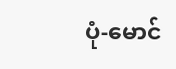ပုံ-မောင်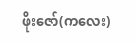ဖိုးဇော်(ကလေး)